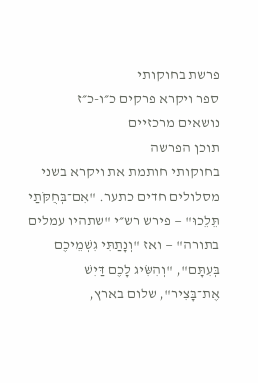פרשת בחוקותי
ספר ויקרא פרקים כ״ו-כ״ז
נושאים מרכזיים
תוכן הפרשה
בחוקותי חותמת את ויקרא בשני מסלולים חדים כתער. "אִם־בְּחֻקֹּתַי תֵּלֵכוּ" — פירש רש״י "שתהיו עמלים בתורה" — ואז "וְנָתַתִּי גִשְׁמֵיכֶם בְּעִתָּם", "וְהִשִּׂיג לָכֶם דַּיִשׁ אֶת־בָּצִיר", שלום בארץ,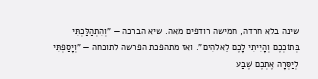שינה בלא חרדה, חמישה רודפים מאה. שיא הברכה — "וְהִתְהַלַּכְתִּי בְּתוֹכְכֶם וְהָיִיתִי לָכֶם לֵאלֹהִים". ואז מתהפכת הפרשה לתוכחה — "וְיָסַפְתִּי לְיַסְּרָה אֶתְכֶם שֶׁבַע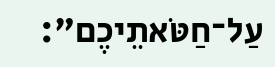עַל־חַטֹּאתֵיכֶם":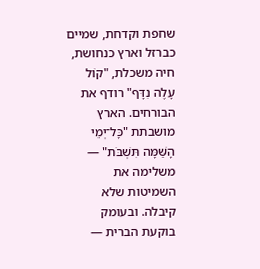שחפת וקדחת, שמיים כברזל וארץ כנחושת, חיה משכלת, "קוֹל עָלֶה נִדָּף" רודף את הבורחים. הארץ מושבתת "כָּל־יְמֵי הָשַּׁמָּה תִּשְׁבֹּת" — משלימה את השמיטות שלא קיבלה. ובעומק בוקעת הברית —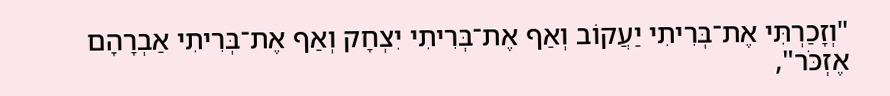"וְזָכַרְתִּי אֶת־בְּרִיתִי יַעֲקוֹב וְאַף אֶת־בְּרִיתִי יִצְחָק וְאַף אֶת־בְּרִיתִי אַבְרָהָם אֶזְכֹּר",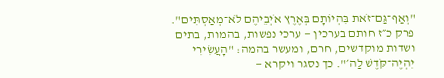"וְאַף־גַּם־זֹאת בִּהְיוֹתָם בְּאֶרֶץ אֹיְבֵיהֶם לֹא־מְאַסְתִּים". פרק כ״ז חותם בערכין — ערכי נפשות, בהמות, בתים ושדות מוקדשים, חרם, ומעשר בהמה: "הָעֲשִׂירִי יִהְיֶה־קֹּדֶשׁ לַה׳". כך נסגר ויקרא —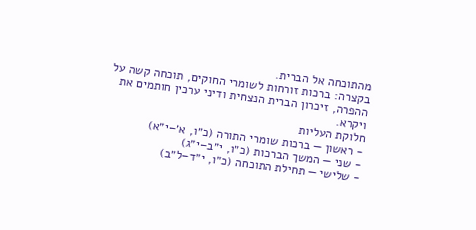מהתוכחה אל הברית.
בקצרה: ברכות זורחות לשומרי החוקים, תוכחה קשה על ההפרה, זיכרון הברית הנצחית ודיני ערכין חותמים את ויקרא.
חלוקת העליות
- ראשון — ברכות שומרי התורה (כ״ו, א׳–י״א)
- שני — המשך הברכות (כ״ו, י״ב–י״ג)
- שלישי — תחילת התוכחה (כ״ו, י״ד–ל״ב)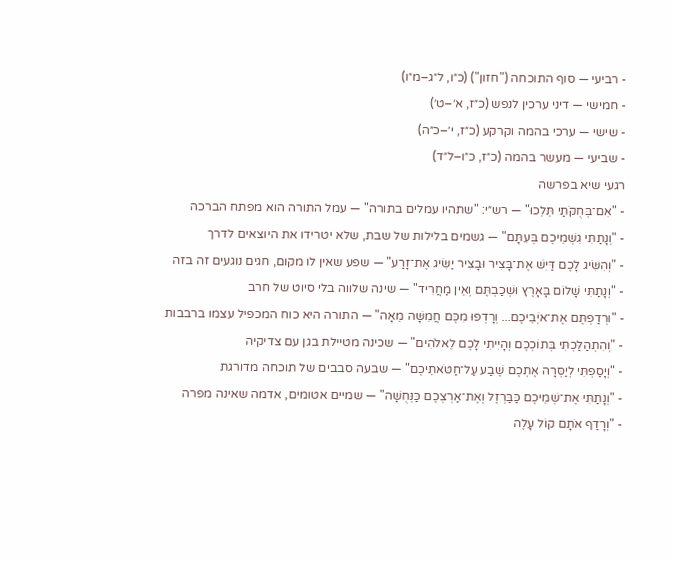- רביעי — סוף התוכחה ("חזון") (כ״ו, ל״ג–מ״ו)
- חמישי — דיני ערכין לנפש (כ״ז, א׳–ט׳)
- שישי — ערכי בהמה וקרקע (כ״ז, י׳–כ״ה)
- שביעי — מעשר בהמה (כ״ז, כ״ו–ל״ד)
רגעי שיא בפרשה
- "אִם־בְּחֻקֹּתַי תֵּלֵכוּ" — רש״י: "שתהיו עמלים בתורה" — עמל התורה הוא מפתח הברכה
- "וְנָתַתִּי גִשְׁמֵיכֶם בְּעִתָּם" — גשמים בלילות של שבת, שלא יטרידו את היוצאים לדרך
- "וְהִשִּׂיג לָכֶם דַּיִשׁ אֶת־בָּצִיר וּבָצִיר יַשִּׂיג אֶת־זָרַע" — שפע שאין לו מקום, חגים נוגעים זה בזה
- "וְנָתַתִּי שָׁלוֹם בָּאָרֶץ וּשְׁכַבְתֶּם וְאֵין מַחֲרִיד" — שינה שלווה בלי סיוט של חרב
- "וּרְדַפְתֶּם אֶת־אֹיְבֵיכֶם... וְרָדְפוּ מִכֶּם חֲמִשָּׁה מֵאָה" — התורה היא כוח המכפיל עצמו ברבבות
- "וְהִתְהַלַּכְתִּי בְּתוֹכְכֶם וְהָיִיתִי לָכֶם לֵאלֹהִים" — שכינה מטיילת בגן עם צדיקיה
- "וְיָסַפְתִּי לְיַסְּרָה אֶתְכֶם שֶׁבַע עַל־חַטֹּאתֵיכֶם" — שבעה סבבים של תוכחה מדורגת
- "וְנָתַתִּי אֶת־שְׁמֵיכֶם כַּבַּרְזֶל וְאֶת־אַרְצְכֶם כַּנְּחֻשָׁה" — שמיים אטומים, אדמה שאינה מפרה
- "וְרָדַף אֹתָם קוֹל עָלֶה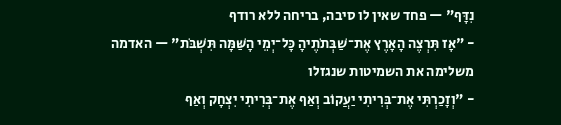נִדָּף" — פחד שאין לו סיבה, בריחה ללא רודף
- "אָז תִּרְצֶה הָאָרֶץ אֶת־שַׁבְּתֹתֶיהָ כָּל־יְמֵי הָשַּׁמָּה תִּשְׁבֹּת" — האדמה משלימה את השמיטות שנגזלו
- "וְזָכַרְתִּי אֶת־בְּרִיתִי יַעֲקוֹב וְאַף אֶת־בְּרִיתִי יִצְחָק וְאַף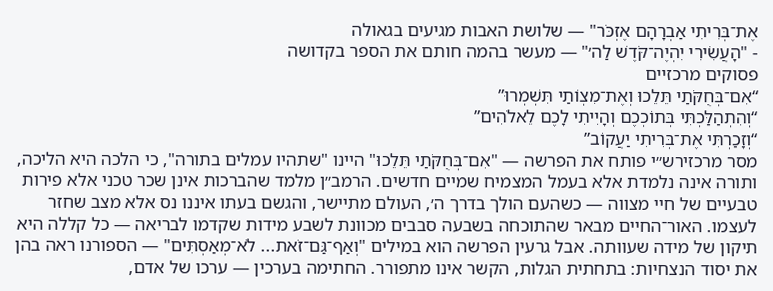אֶת־בְּרִיתִי אַבְרָהָם אֶזְכֹּר" — שלושת האבות מגיעים בגאולה
- "הָעֲשִׂירִי יִהְיֶה־קֹּדֶשׁ לַה׳" — מעשר בהמה חותם את הספר בקדושה
פסוקים מרכזיים
“אִם־בְּחֻקֹּתַי תֵּלֵכוּ וְאֶת־מִצְוֺתַי תִּשְׁמְרוּ”
“וְהִתְהַלַּכְתִּי בְּתוֹכְכֶם וְהָיִיתִי לָכֶם לֵאלֹהִים”
“וְזָכַרְתִּי אֶת־בְּרִיתִי יַעֲקוֹב”
מסר מרכזירש״י פותח את הפרשה — "אִם־בְּחֻקֹּתַי תֵּלֵכוּ" היינו "שתהיו עמלים בתורה", כי הלכה היא הליכה, ותורה אינה נלמדת אלא בעמל המצמיח שמיים חדשים. הרמב״ן מלמד שהברכות אינן שכר טכני אלא פירות טבעיים של חיי מצווה — כשהעם הולך בדרך ה׳, העולם מתיישר, והגשם בעתו איננו נס אלא מצב שחזר לעצמו. האור־החיים מבאר שהתוכחה בשבעה סבבים מכוונת לשבע מידות שקדמו לבריאה — כל קללה היא תיקון של מידה שעוותה. אבל גרעין הפרשה הוא במילים "וְאַף־גַּם־זֹאת... לֹא־מְאַסְתִּים" — הספורנו ראה בהן את יסוד הנצחיות: בתחתית הגלות, הקשר אינו מתפורר. החתימה בערכין — ערכו של אדם,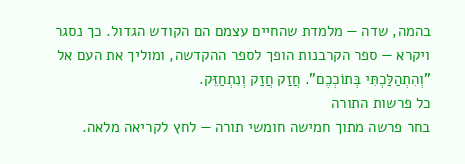בהמה, שדה — מלמדת שהחיים עצמם הם הקודש הגדול. כך נסגר ויקרא — ספר הקרבנות הופך לספר ההקדשה, ומוליך את העם אל "וְהִתְהַלַּכְתִּי בְּתוֹכְכֶם". חֲזַק חֲזַק וְנִתְחַזֵּק.
כל פרשות התורה
בחר פרשה מתוך חמישה חומשי תורה — לחץ לקריאה מלאה.